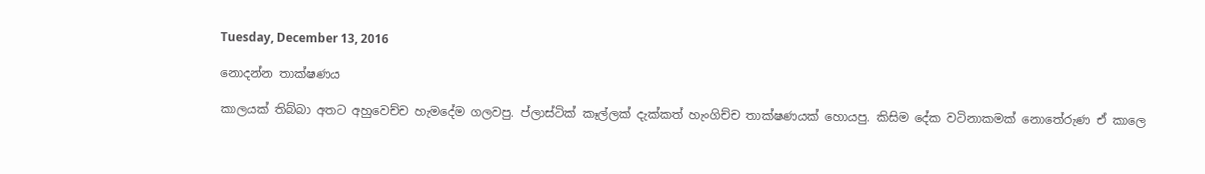Tuesday, December 13, 2016

නොදන්න තාක්ෂණය

කාලයක් තිබ්බා අතට අහුවෙච්ච හැමදේම ගලවපු. ප්ලාස්ටික් කෑල්ලක් දැක්කත් හැංගිච්ච තාක්ෂණයක් හොයපු. කිසිම දේක වටිනාකමක් නොතේරුණ ඒ කාලෙ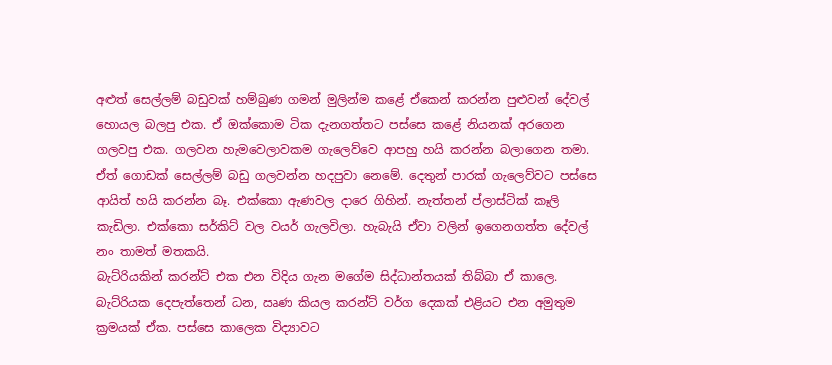අළුත් සෙල්ලම් බඩුවක් හම්බුණ ගමන් මුලින්ම කළේ ඒකෙන් කරන්න පුළුවන් දේවල් හොයල බලපු එක. ඒ ඔක්කොම ටික දැනගත්තට පස්සෙ කළේ නියනක් අරගෙන ගලවපු එක. ගලවන හැමවෙලාවකම ගැලෙව්වෙ ආපහු හයි කරන්න බලාගෙන තමා. ඒත් ගොඩක් සෙල්ලම් බඩු ගලවන්න හදපුවා නෙමේ. දෙතුන් පාරක් ගැලෙව්වට පස්සෙ ආයිත් හයි කරන්න බෑ. එක්කො ඇණවල දාරෙ ගිහින්. නැත්තන් ප්ලාස්ටික් කෑලි කැඩිලා. එක්කො සර්කිට් වල වයර් ගැලවිලා. හැබැයි ඒවා වලින් ඉගෙනගත්ත දේවල් නං තාමත් මතකයි.
බැට්රියකින් කරන්ට් එක එන විදිය ගැන මගේම සිද්ධාන්තයක් තිබ්බා ඒ කාලෙ. බැට්රියක දෙපැත්තෙන් ධන, ඍණ කියල කරන්ට් වර්ග දෙකක් එළියට එන අමුතුම ක්‍රමයක් ඒක. පස්සෙ කාලෙක විද්‍යාවට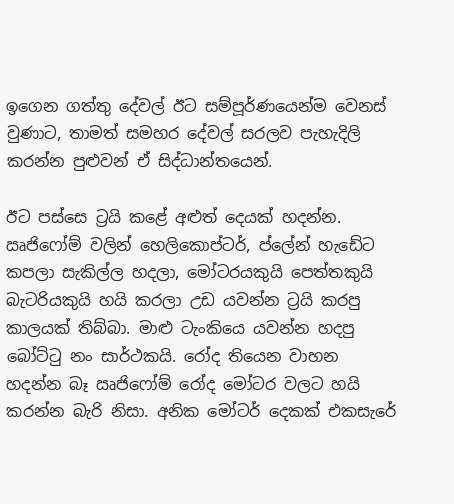ඉගෙන ගත්තු දේවල් ඊට සම්පූර්ණයෙන්ම වෙනස් වුණාට, තාමත් සමහර දේවල් සරලව පැහැදිලි කරන්න පුළුවන් ඒ සිද්ධාන්තයෙන්.

ඊට පස්සෙ ට්‍රයි කළේ අළුත් දෙයක් හදන්න. ඍජිෆෝම් වලින් හෙලිකොප්ටර්, ප්ලේන් හැඩේට කපලා සැකිල්ල හදලා, මෝටරයකුයි පෙත්තකුයි බැටරියකුයි හයි කරලා උඩ යවන්න ට්‍රයි කරපු කාලයක් තිබ්බා. මාළු ටැංකියෙ යවන්න හදපු බෝට්ටු නං සාර්ථකයි. රෝද තියෙන වාහන හදන්න බෑ ඍජිෆෝම් රෝද මෝටර වලට හයි කරන්න බැරි නිසා. අනික මෝටර් දෙකක් එකසැරේ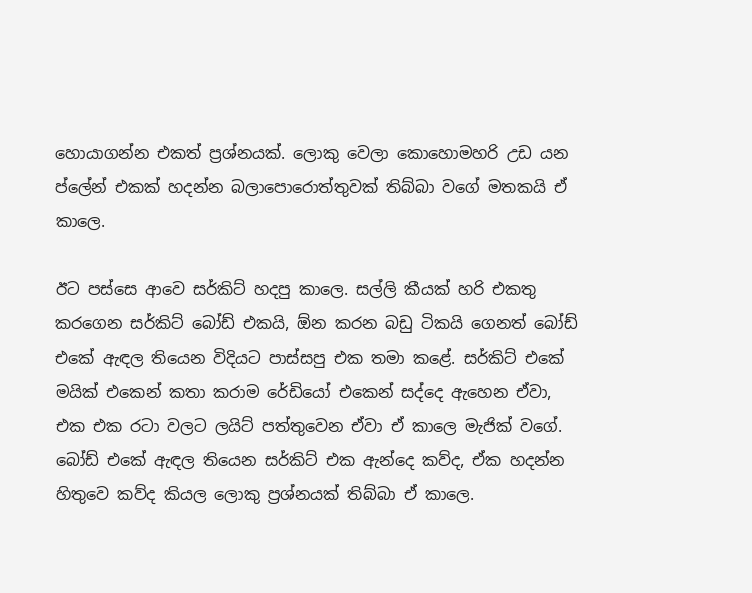හොයාගන්න එකත් ප්‍රශ්නයක්. ලොකු වෙලා කොහොමහරි උඩ යන ප්ලේන් එකක් හදන්න බලාපොරොත්තුවක් තිබ්බා වගේ මතකයි ඒ කාලෙ.

ඊට පස්සෙ ආවෙ සර්කිට් හදපු කාලෙ. සල්ලි කීයක් හරි එකතු කරගෙන සර්කිට් බෝඩ් එකයි, ඕන කරන බඩු ටිකයි ගෙනත් බෝඩ් එකේ ඇඳල තියෙන විදියට පාස්සපු එක තමා කළේ. සර්කිට් එකේ මයික් එකෙන් කතා කරාම රේඩියෝ එකෙන් සද්දෙ ඇහෙන ඒවා, එක එක රටා වලට ලයිට් පත්තුවෙන ඒවා ඒ කාලෙ මැජික් වගේ. බෝඩ් එකේ ඇඳල තියෙන සර්කිට් එක ඇන්දෙ කව්ද, ඒක හදන්න හිතුවෙ කව්ද කියල ලොකු ප්‍රශ්නයක් තිබ්බා ඒ කාලෙ.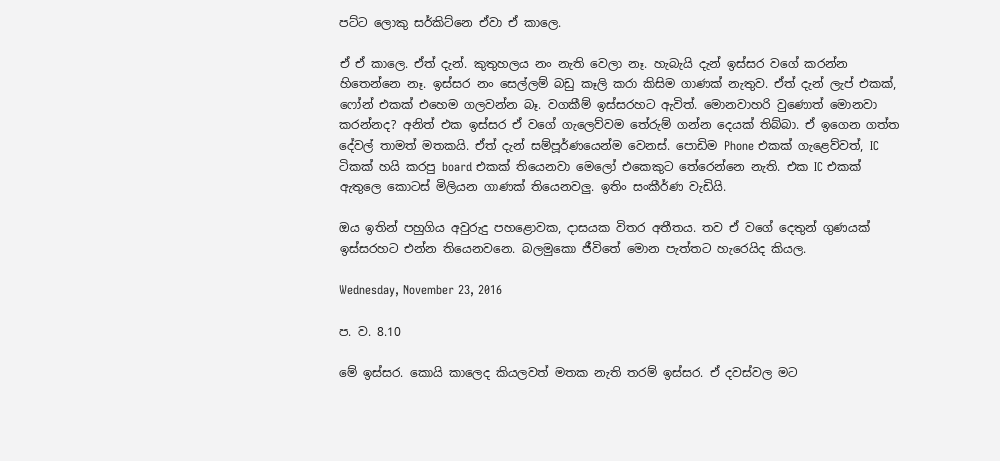පට්ට ලොකු සර්කිට්නෙ ඒවා ඒ කාලෙ.

ඒ ඒ කාලෙ. ඒත් දැන්. කුතුහලය නං නැති වෙලා නෑ. හැබැයි දැන් ඉස්සර වගේ කරන්න හිතෙන්නෙ නෑ. ඉස්සර නං සෙල්ලම් බඩු කෑලි කරා කිසිම ගාණක් නැතුව. ඒත් දැන් ලැප් එකක්, ෆෝන් එකක් එහෙම ගලවන්න බෑ. වගකීම් ඉස්සරහට ඇවිත්. මොනවාහරි වුණොත් මොනවා කරන්නද? අනිත් එක ඉස්සර ඒ වගේ ගැලෙව්වම තේරුම් ගන්න දෙයක් තිබ්බා. ඒ ඉගෙන ගත්ත දේවල් තාමත් මතකයි. ඒත් දැන් සම්පූර්ණයෙන්ම වෙනස්. පොඩිම Phone එකක් ගැළෙව්වත්, IC ටිකක් හයි කරපු board එකක් තියෙනවා මෙලෝ එකෙකුට තේරෙන්නෙ නැති. එක IC එකක් ඇතුලෙ කොටස් මිලියන ගාණක් තියෙනවලු. ඉතිං සංකීර්ණ වැඩියි.

ඔය ඉතින් පහුගිය අවුරුදු පහළොවක, දාසයක විතර අතීතය. තව ඒ වගේ දෙතුන් ගුණයක් ඉස්සරහට එන්න තියෙනවනෙ. බලමුකො ජීවිතේ මොන පැත්තට හැරෙයිද කියල.

Wednesday, November 23, 2016

ප. ව. 8.10

මේ ඉස්සර. කොයි කාලෙද කියලවත් මතක නැති තරම් ඉස්සර. ඒ දවස්වල මට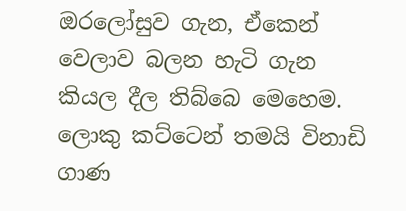ඔරලෝසුව ගැන, ඒකෙන් වෙලාව බලන හැටි ගැන කියල දීල තිබ්බෙ මෙහෙම. ලොකු කට්ටෙන් තමයි විනාඩි ගාණ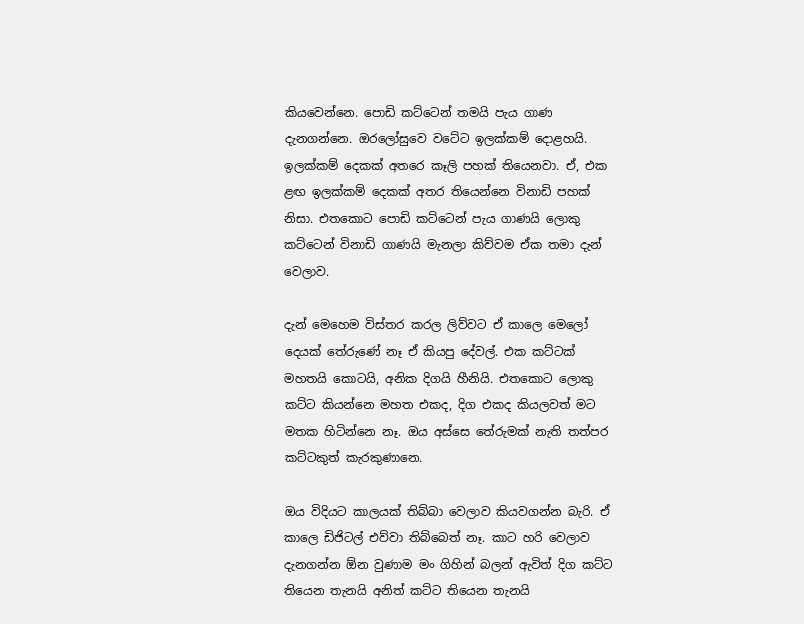කියවෙන්නෙ. පොඩි කට්ටෙන් තමයි පැය ගාණ දැනගන්නෙ. ඔරලෝසුවෙ වටේට ඉලක්කම් දොළහයි. ඉලක්කම් දෙකක් අතරෙ කෑලි පහක් තියෙනවා. ඒ, එක ළඟ ඉලක්කම් දෙකක් අතර තියෙන්නෙ විනාඩි පහක් නිසා. එතකොට පොඩි කට්ටෙන් පැය ගාණයි ලොකු කට්ටෙන් විනාඩි ගාණයි මැනලා කිව්වම ඒක තමා දැන් වෙලාව.

දැන් මෙහෙම විස්තර කරල ලිව්වට ඒ කාලෙ මෙලෝ දෙයක් තේරුණේ නෑ ඒ කියපු දේවල්. එක කට්ටක් මහතයි කොටයි, අනික දිගයි හීනියි. එතකොට ලොකු කට්ට කියන්නෙ මහත එකද, දිග එකද කියලවත් මට මතක හිටින්නෙ නෑ. ඔය අස්සෙ තේරුමක් නැති තත්පර කට්ටකුත් කැරකුණානෙ.

ඔය විදියට කාලයක් තිබ්බා වෙලාව කියවගන්න බැරි. ඒ කාලෙ ඩිජිටල් එව්වා තිබ්බෙත් නෑ. කාට හරි වෙලාව දැනගන්න ඕන වුණාම මං ගිහින් බලන් ඇවිත් දිග කට්ට තියෙන තැනයි අනිත් කට්ට තියෙන තැනයි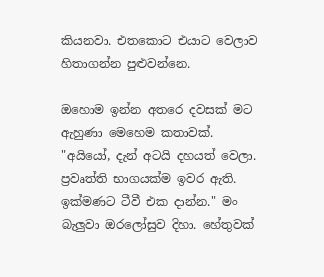කියනවා. එතකොට එයාට වෙලාව හිතාගන්න පුළුවන්නෙ.

ඔහොම ඉන්න අතරෙ දවසක් මට ඇහුණා මෙහෙම කතාවක්. "අයියෝ, දැන් අටයි දහයත් වෙලා. ප්‍රවෘත්ති භාගයක්ම ඉවර ඇති. ඉක්මණට ටීවී එක දාන්න." මං බැලුවා ඔරලෝසුව දිහා. හේතුවක්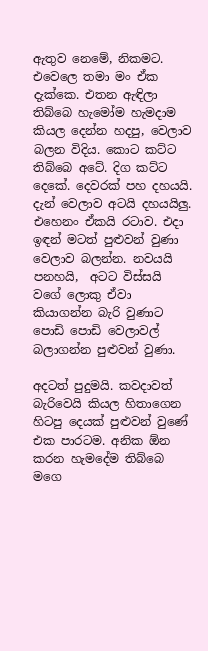ඇතුව නෙමේ, නිකමට. එවෙලෙ තමා මං ඒක දැක්කෙ. එතන ඇඳිලා තිබ්බෙ හැමෝම හැමදාම කියල දෙන්න හදපු, වෙලාව බලන විදිය. කොට කට්ට තිබ්බෙ අටේ. දිග කට්ට දෙකේ. දෙවරක් පහ දහයයි. දැන් වෙලාව අටයි දහයයිලු. එහෙනං ඒකයි රටාව. එදා ඉඳන් මටත් පුළුවන් වුණා වෙලාව බලන්න. නවයයි පනහයි,  අටට විස්සයි වගේ ලොකු ඒවා කියාගන්න බැරි වුණාට පොඩි පොඩි වෙලාවල් බලාගන්න පුළුවන් වුණා.

අදටත් පුදුමයි. කවදාවත් බැරිවෙයි කියල හිතාගෙන හිටපු දෙයක් පුළුවන් වුණේ එක පාරටම. අනික ඕන කරන හැමදේම තිබ්බෙ මගෙ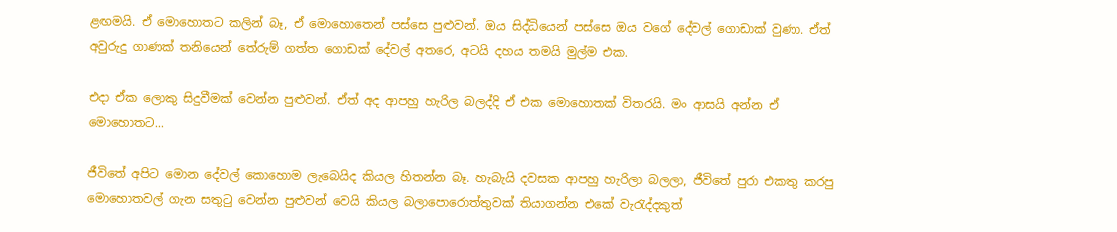ළඟමයි. ඒ මොහොතට කලින් බෑ, ඒ මොහොතෙන් පස්සෙ පුළුවන්. ඔය සිද්ධියෙන් පස්සෙ ඔය වගේ දේවල් ගොඩාක් වුණා. ඒත් අවුරුදු ගාණක් තනියෙන් තේරුම් ගත්ත ගොඩක් දේවල් අතරෙ, අටයි දහය තමයි මුල්ම එක.

එදා ඒක ලොකු සිදුවීමක් වෙන්න පුළුවන්. ඒත් අද ආපහු හැරිල බලද්දි ඒ එක මොහොතක් විතරයි. මං ආසයි අන්න ඒ මොහොතට...

ජීවිතේ අපිට මොන දේවල් කොහොම ලැබෙයිද කියල හිතන්න බෑ. හැබැයි දවසක ආපහු හැරිලා බලලා, ජීවිතේ පුරා එකතු කරපු මොහොතවල් ගැන සතුටු වෙන්න පුළුවන් වෙයි කියල බලාපොරොත්තුවක් තියාගන්න එකේ වැරැද්දකුත්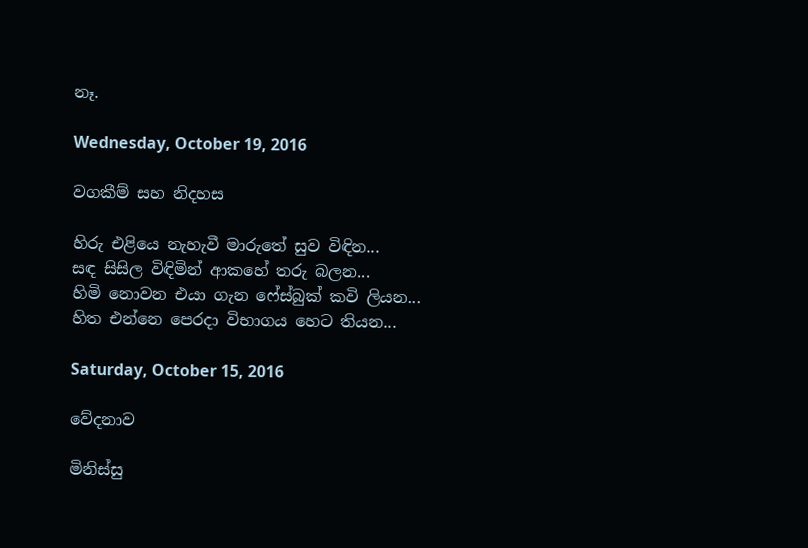නෑ.

Wednesday, October 19, 2016

වගකීම් සහ නිදහස

හිරු එළියෙ නැහැවී මාරුතේ සුව විඳින...
සඳ සිසිල විඳිමින් ආකහේ තරු බලන...
හිමි නොවන එයා ගැන ෆේස්බුක් කවි ලියන...
හිත එන්නෙ පෙරදා විභාගය හෙට තියන...

Saturday, October 15, 2016

වේදනාව

මිනිස්සු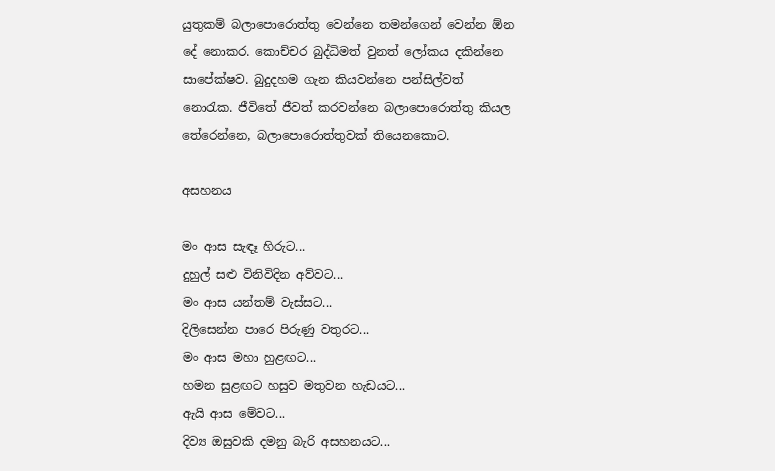යුතුකම් බලාපොරොත්තු වෙන්නෙ තමන්ගෙන් වෙන්න ඕන දේ නොකර. කොච්චර බුද්ධිමත් වුනත් ලෝකය දකින්නෙ සාපේක්ෂව. බුදුදහම ගැන කියවන්නෙ පන්සිල්වත් නොරැක. ජීවිතේ ජීවත් කරවන්නෙ බලාපොරොත්තු කියල තේරෙන්නෙ, බලාපොරොත්තුවක් තියෙනකොට.

අසහනය

මං ආස සැඳෑ හිරුට...
දුහුල් සළු විනිවිදින අව්වට...
මං ආස යන්තම් වැස්සට...
දිලිසෙන්න පාරෙ පිරුණු වතුරට...
මං ආස මහා හුළඟට...
හමන සුළඟට හසුව මතුවන හැඩයට...
ඇයි ආස මේවට...
දිව්‍ය ඔසුවකි දමනු බැරි අසහනයට...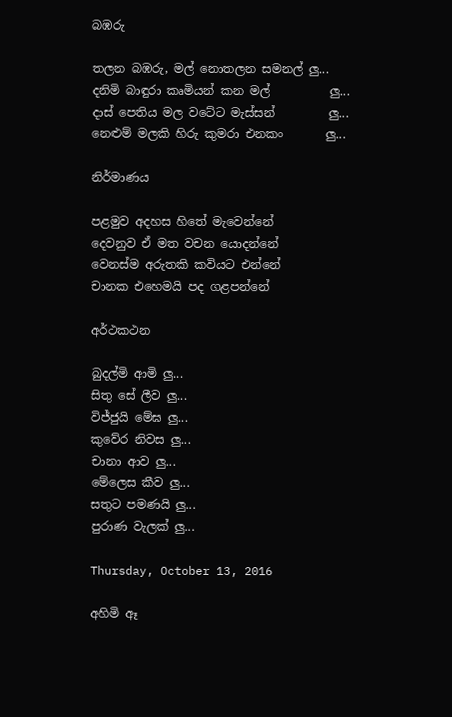බඹරු

තලන බඹරු, මල් නොතලන සමනල් ලු...
දනිමි බාඳුරා කෘමියන් කන මල්          ලු...
දාස් පෙතිය මල වටේට මැස්සන්         ලු...
නෙළුම් මලකි හිරු කුමරා එනකං       ලු...

නිර්මාණය

පළමුව අදහස හිතේ මැවෙන්නේ
දෙවනුව ඒ මත වචන යොදන්නේ
වෙනස්ම අරුතකි කවියට එන්නේ
චානක එහෙමයි පද ගළපන්නේ

අර්ථකථන

බුදල්මි ආමි ලු...
සිතු සේ ලීව ලු...
විජ්ජුයි මේඝ ලු...
කුවේර නිවස ලු...
චානා ආව ලු...
මේලෙස කීව ලු...
සතුට පමණයි ලු...
පුරාණ වැලක් ලු...

Thursday, October 13, 2016

අහිමි ඈ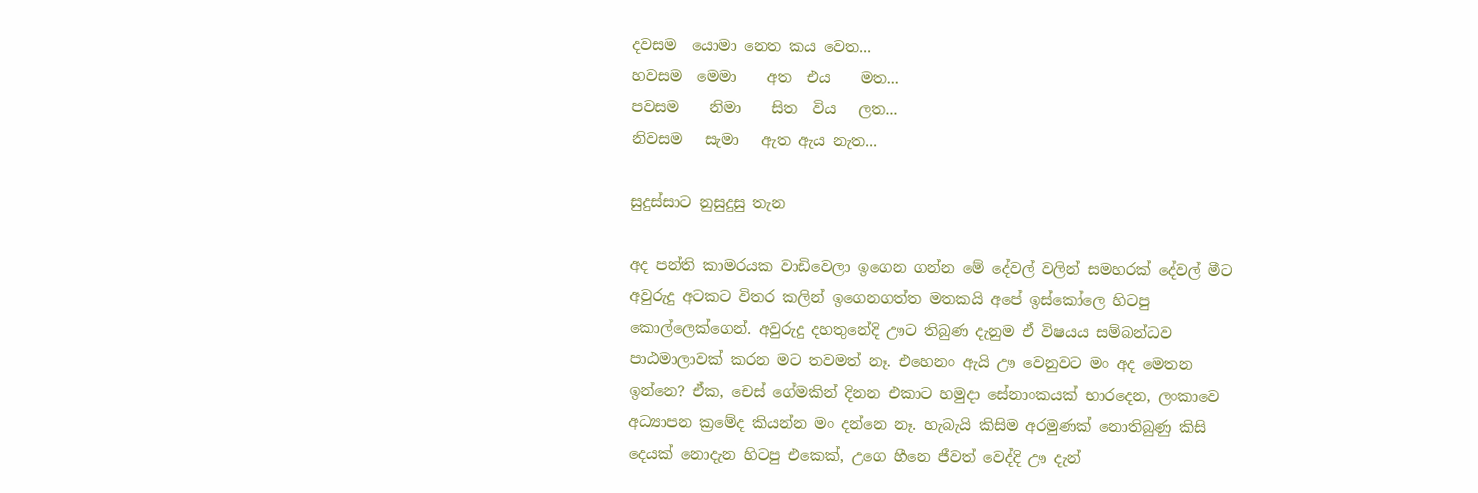දවසම  යොමා නෙත කය වෙත...
හවසම  මෙමා    අත  එය    මත...
පවසම    නිමා    සිත  විය   ලත...
නිවසම   සැමා   ඇත ඇය නැත...

සුදුස්සාට නුසුදුසු තැන

අද පන්ති කාමරයක වාඩිවෙලා ඉගෙන ගන්න මේ දේවල් වලින් සමහරක් දේවල් මීට අවුරුදු අටකට විතර කලින් ඉගෙනගත්ත මතකයි අපේ ඉස්කෝලෙ හිටපු කොල්ලෙක්ගෙන්. අවුරුදු දහතුනේදි ඌට තිබුණ දැනුම ඒ විෂයය සම්බන්ධව පාඨමාලාවක් කරන මට තවමත් නෑ. එහෙනං ඇයි ඌ වෙනුවට මං අද මෙතන ඉන්නෙ? ඒක, චෙස් ගේමකින් දිනන එකාට හමුදා සේනාංකයක් භාරදෙන, ලංකාවෙ අධ්‍යාපන ක්‍රමේද කියන්න මං දන්නෙ නෑ. හැබැයි කිසිම අරමුණක් නොතිබුණු කිසි දෙයක් නොදැන හිටපු එකෙක්, උගෙ හීනෙ ජීවත් වෙද්දි ඌ දැන්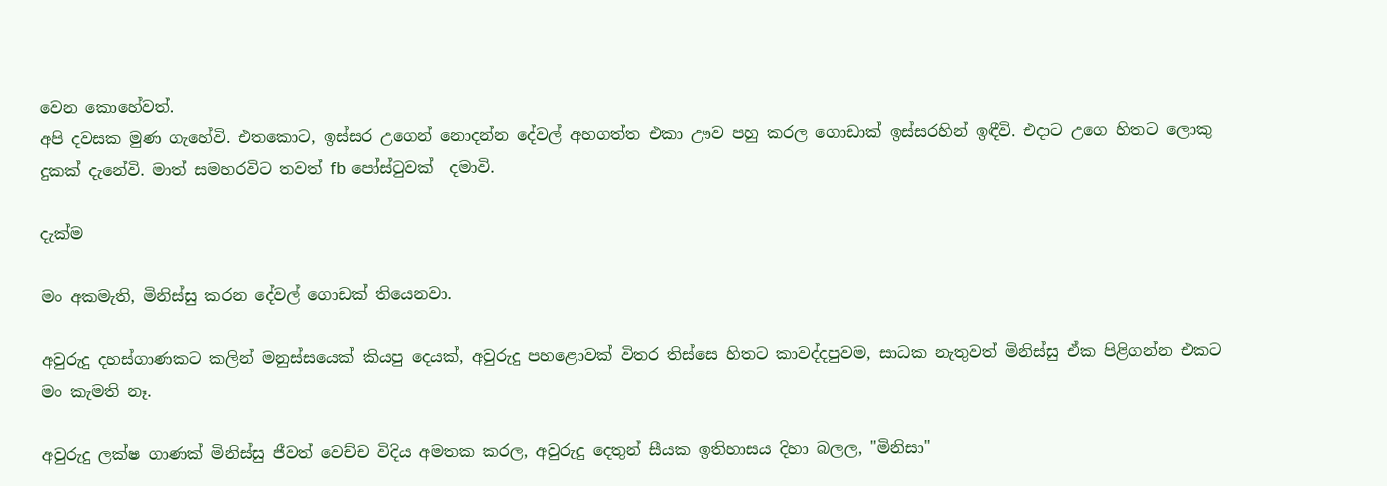වෙන කොහේවත්.
අපි දවසක මුණ ගැහේවි. එතකොට, ඉස්සර උගෙන් නොදන්න දේවල් අහගත්ත එකා ඌව පහු කරල ගොඩාක් ඉස්සරහින් ඉඳීවි. එදාට උගෙ හිතට ලොකු දුකක් දැනේවි. මාත් සමහරවිට තවත් fb පෝස්ටුවක්  දමාවි.

දැක්ම

මං අකමැති, මිනිස්සු කරන දේවල් ගොඩක් තියෙනවා.

අවුරුදු දහස්ගාණකට කලින් මනුස්සයෙක් කියපු දෙයක්, අවුරුදු පහළොවක් විතර තිස්සෙ හිතට කාවද්දපුවම, සාධක නැතුවත් මිනිස්සු ඒක පිළිගන්න එකට මං කැමති නෑ.

අවුරුදු ලක්ෂ ගාණක් මිනිස්සු ජීවත් වෙච්ච විදිය අමතක කරල, අවුරුදු දෙතුන් සීයක ඉතිහාසය දිහා බලල, "මිනිසා"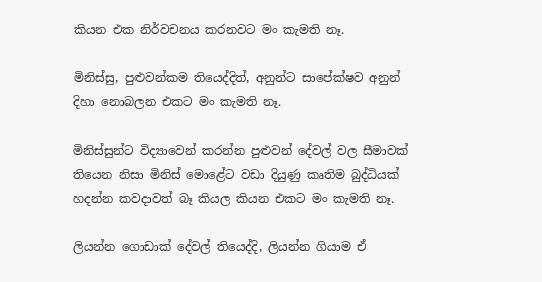කියන එක නිර්වචනය කරනවට මං කැමති නෑ.

මිනිස්සු, පුළුවන්කම තියෙද්දිත්, අනුන්ට සාපේක්ෂව අනුන් දිහා නොබලන එකට මං කැමති නෑ.

මිනිස්සුන්ට විද්‍යාවෙන් කරන්න පුළුවන් දේවල් වල සීමාවක් තියෙන නිසා මිනිස් මොළේට වඩා දියුණු කෘතිම බුද්ධියක් හදන්න කවදාවත් බෑ කියල කියන එකට මං කැමති නෑ.

ලියන්න ගොඩාක් දේවල් තියෙද්දි, ලියන්න ගියාම ඒ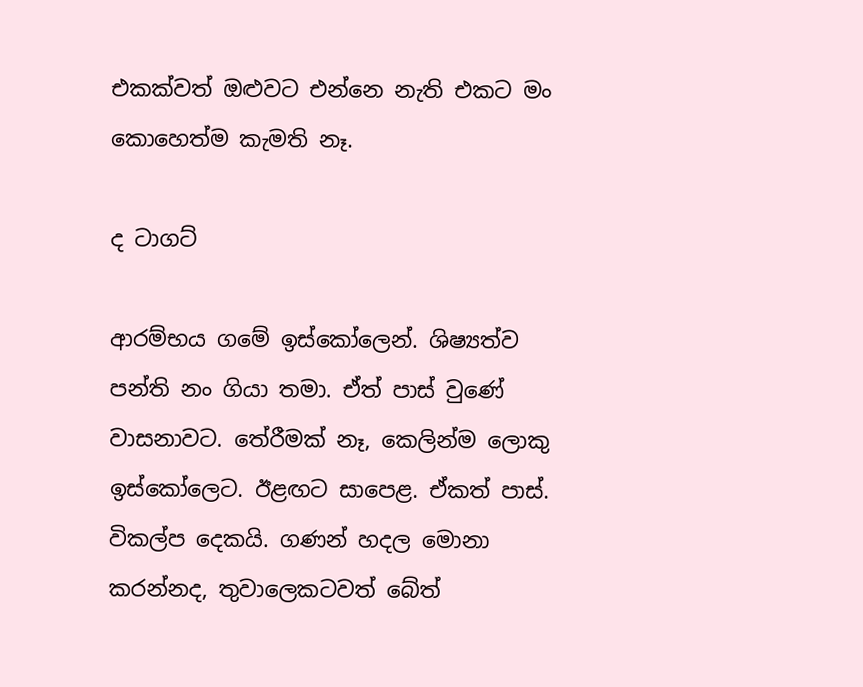එකක්වත් ඔළුවට එන්නෙ නැති එකට මං කොහෙත්ම කැමති නෑ.

ද ටාගට්

ආරම්භය ගමේ ඉස්කෝලෙන්. ශිෂ්‍යත්ව පන්ති නං ගියා තමා. ඒත් පාස් වුණේ වාසනාවට. තේරීමක් නෑ, කෙලින්ම ලොකු ඉස්කෝලෙට. ඊළඟට සාපෙළ. ඒකත් පාස්. විකල්ප දෙකයි. ගණන් හදල මොනා කරන්නද, තුවාලෙකටවත් බේත්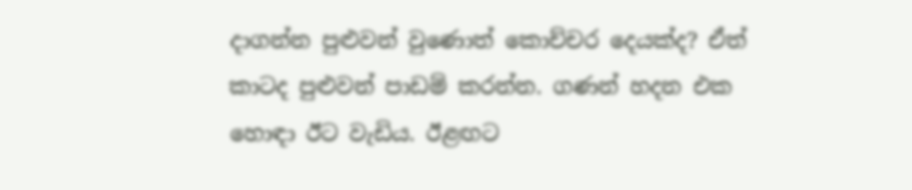දාගන්න පුළුවන් වුණොත් කොච්චර දෙයක්ද? ඒත් කාටද පුළුවන් පාඩම් කරන්න. ගණන් හදන එක හොඳා ඊට වැඩිය. ඊළඟට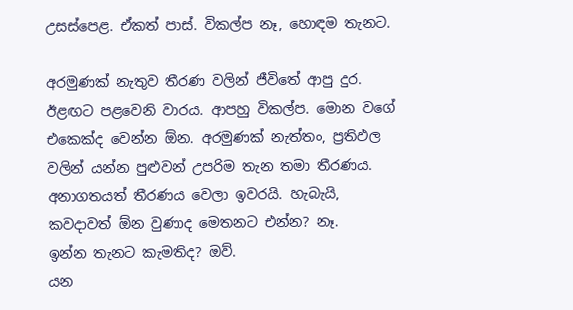උසස්පෙළ. ඒකත් පාස්. විකල්ප නෑ, හොඳම තැනට.

අරමුණක් නැතුව තීරණ වලින් ජීවිතේ ආපු දුර. ඊළඟට පළවෙනි වාරය. ආපහු විකල්ප. මොන වගේ එකෙක්ද වෙන්න ඕන. අරමුණක් නැත්තං, ප්‍රතිඵල වලින් යන්න පුළුවන් උපරිම තැන තමා තීරණය. අනාගතයත් තීරණය වෙලා ඉවරයි. හැබැයි,
කවදාවත් ඕන වුණාද මෙතනට එන්න? නෑ.
ඉන්න තැනට කැමතිද? ඔව්.
යන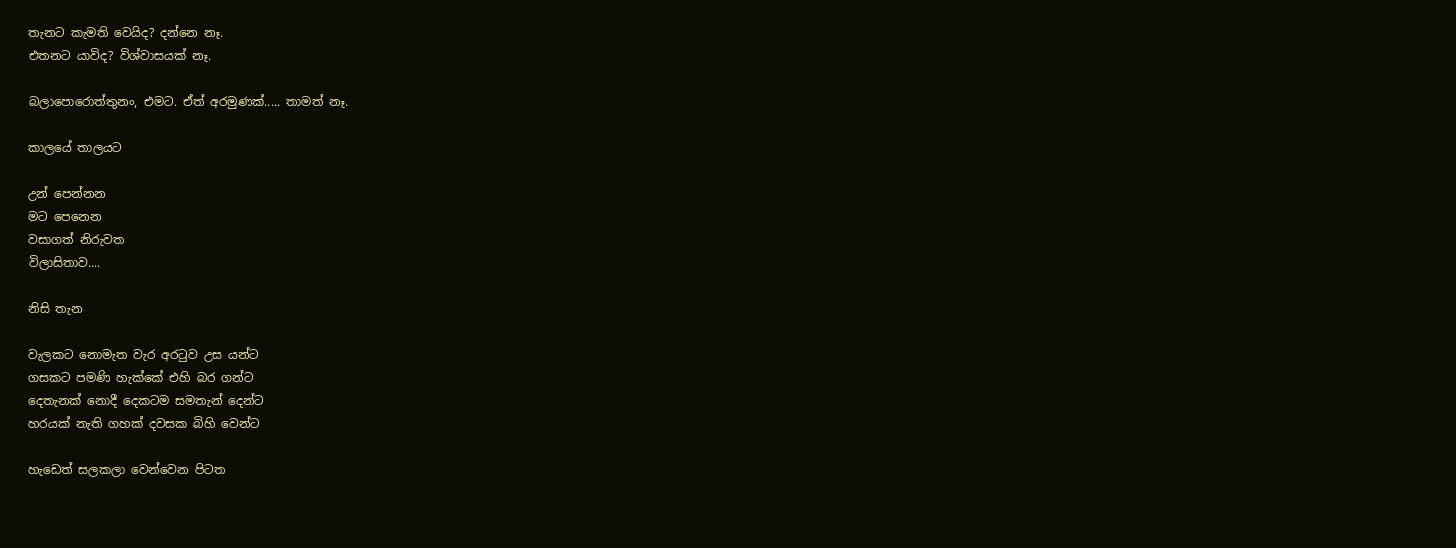තැනට කැමති වෙයිද? දන්නෙ නෑ.
එතනට යාවිද? විශ්වාසයක් නෑ.

බලාපොරොත්තුනං, එමට. ඒත් අරමුණක්..... තාමත් නෑ.

කාලයේ තාලයට

උන් පෙන්නන
මට පෙනෙන
වසාගත් නිරුවත
විලාසිතාව....

නිසි තැන

වැලකට නොමැත වැර අරටුව උස යන්ට
ගසකට පමණි හැක්කේ එහි බර ගන්ට
දෙතැනක් නොදී දෙකටම සමතැන් දෙන්ට
හරයක් නැති ගහක් දවසක බිහි වෙන්ට

හැඩෙත් සලකලා වෙන්වෙන පිටත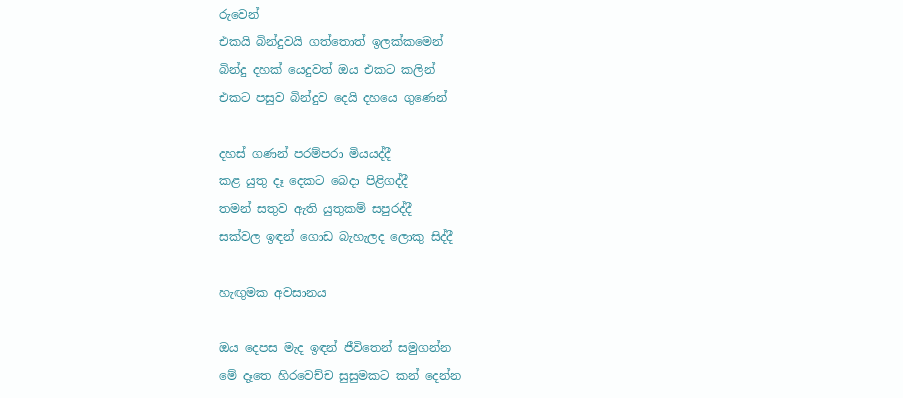රුවෙන්
එකයි බින්දුවයි ගත්තොත් ඉලක්කමෙන්
බින්දු දහක් යෙදුවත් ඔය එකට කලින්
එකට පසුව බින්දුව දෙයි දහයෙ ගුණෙන්

දහස් ගණන් පරම්පරා මියයද්දී
කළ යුතු දෑ දෙකට බෙදා පිළිගද්දී
තමන් සතුව ඇති යුතුකම් සපුරද්දී
සක්වල ඉඳන් ගොඩ බැහැලද ලොකු සිද්දී

හැඟුමක අවසානය

ඔය දෙපස මැද ඉඳන් ජීවිතෙන් සමුගන්න
මේ දෑතෙ හිරවෙච්ච සුසුමකට කන් දෙන්න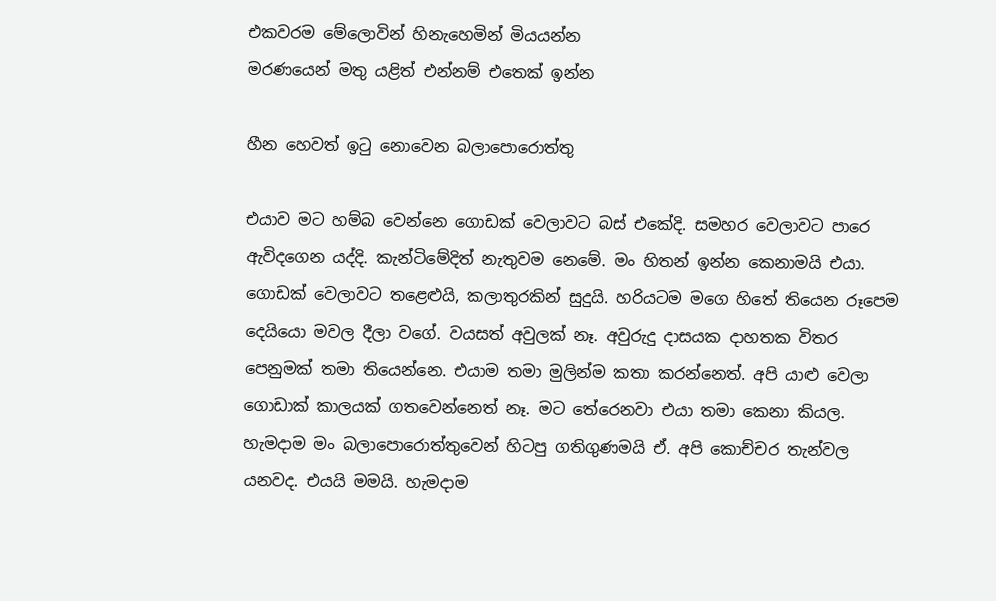එකවරම මේලොවින් හිනැහෙමින් මියයන්න
මරණයෙන් මතු යළිත් එන්නම් එතෙක් ඉන්න

හීන හෙවත් ඉටු නොවෙන බලාපොරොත්තු

එයාව මට හම්බ වෙන්නෙ ගොඩක් වෙලාවට බස් එකේදි. සමහර වෙලාවට පාරෙ ඇවිදගෙන යද්දි. කැන්ටිමේදිත් නැතුවම නෙමේ. මං හිතන් ඉන්න කෙනාමයි එයා. ගොඩක් වෙලාවට තළෙළුයි, කලාතුරකින් සුදුයි. හරියටම මගෙ හිතේ තියෙන රූපෙම දෙයියො මවල දීලා වගේ. වයසත් අවුලක් නෑ. අවුරුදු දාසයක දාහතක විතර පෙනුමක් තමා තියෙන්නෙ. එයාම තමා මුලින්ම කතා කරන්නෙත්. අපි යාළු වෙලා ගොඩාක් කාලයක් ගතවෙන්නෙත් නෑ. මට තේරෙනවා එයා තමා කෙනා කියල. හැමදාම මං බලාපොරොත්තුවෙන් හිටපු ගතිගුණමයි ඒ. අපි කොච්චර තැන්වල යනවද. එයයි මමයි. හැමදාම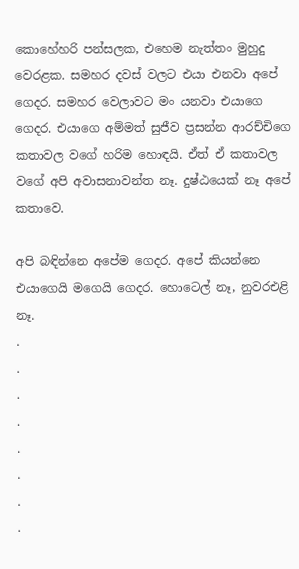කොහේහරි පන්සලක, එහෙම නැත්තං මුහුදු වෙරළක. සමහර දවස් වලට එයා එනවා අපේ ගෙදර. සමහර වෙලාවට මං යනවා එයාගෙ ගෙදර. එයාගෙ අම්මත් සුජීව ප්‍රසන්න ආරච්චිගෙ කතාවල වගේ හරිම හොඳයි. ඒත් ඒ කතාවල වගේ අපි අවාසනාවන්ත නෑ. දුෂ්ඨයෙක් නෑ අපේ කතාවෙ.

අපි බඳින්නෙ අපේම ගෙදර. අපේ කියන්නෙ එයාගෙයි මගෙයි ගෙදර. හොටෙල් නෑ, නුවරඑළි නෑ.
.
.
.
.
.
.
.
.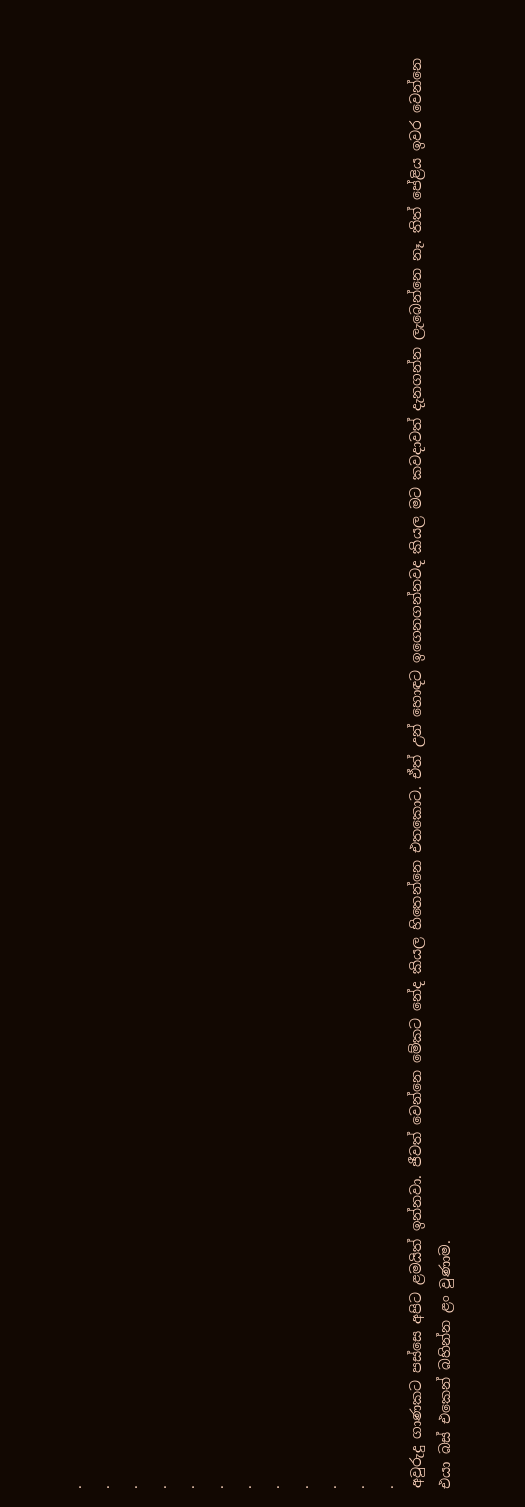.
.
.
.
.
.
.
.
.
.
.
.
අවුරුදු ගාණකට පස්සෙ අපිට ළමයිත් ඉන්නවා. ජීවත් වෙන්නෙ මේකට නේද කියල හිතෙන්නෙ එතකොට. ඒත් උන් හොඳට ඉගෙනගන්නවද කියල මට කවදාවත් දැනගන්න ලැබෙන්නෙ නෑ. තිත් පේළිය ඉවර වෙන්නෙ එයා බස් එකෙන් බහින්න ළං වුණාම.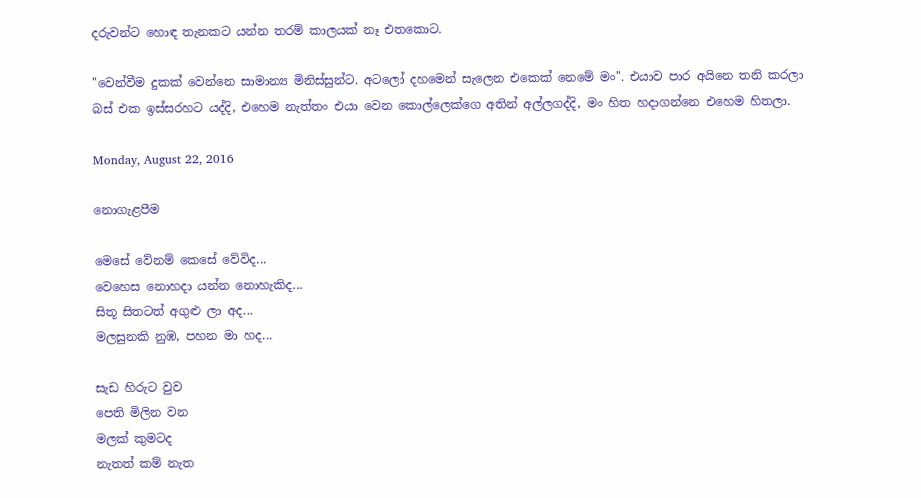දරුවන්ට හොඳ තැනකට යන්න තරම් කාලයක් නෑ එතකොට.

"වෙන්වීම දුකක් වෙන්නෙ සාමාන්‍ය මිනිස්සුන්ට. අටලෝ දහමෙන් සැලෙන එකෙක් නෙමේ මං". එයාව පාර අයිනෙ තනි කරලා බස් එක ඉස්සරහට යද්දි, එහෙම නැත්තං එයා වෙන කොල්ලෙක්ගෙ අතින් අල්ලගද්දි, මං හිත හදාගන්නෙ එහෙම හිතලා.

Monday, August 22, 2016

නොගැළපීම

මෙසේ වේනම් කෙසේ වේවිද...
වෙහෙස නොහදා යන්න නොහැකිද...
සිතූ සිතටත් අගුළු ලා අද...
මලසුනකි නුඹ, පහන මා හද...

සැඩ හිරුට වුව
පෙති මිලින වන
මලක් කුමටද
නැතත් කම් නැත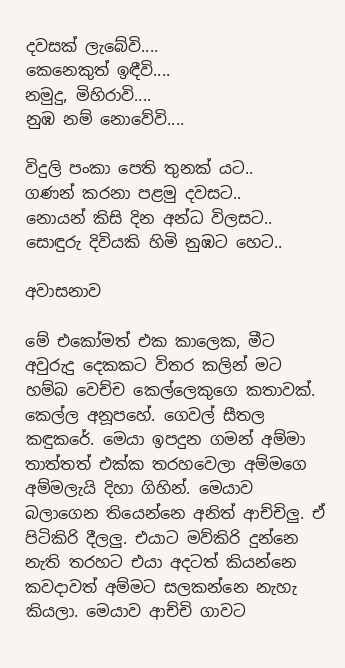දවසක් ලැබේවි....
කෙනෙකුත් ඉඳීවි....
නමුදු, මිහිරාවි....
නුඹ නම් නොවේවි....

විදුලි පංකා පෙති තුනක් යට..
ගණන් කරනා පළමු දවසට..
නොයන් කිසි දින අන්ධ විලසට..
සොඳුරු දිවියකි හිමි නුඹට හෙට..

අවාසනාව

මේ එකෝමත් එක කාලෙක, මීට අවුරුදු දෙකකට විතර කලින් මට හම්බ වෙච්ච කෙල්ලෙකුගෙ කතාවක්. කෙල්ල අනූපහේ. ගෙවල් සීතල කඳුකරේ. මෙයා ඉපදුන ගමන් අම්මා තාත්තත් එක්ක තරහවෙලා අම්මගෙ අම්මලැයි දිහා ගිහින්. මෙයාව බලාගෙන තියෙන්නෙ අනිත් ආච්චිලු. ඒ පිටිකිරි දීලලු. එයාට මව්කිරි දුන්නෙ නැති තරහට එයා අදටත් කියන්නෙ කවදාවත් අම්මට සලකන්නෙ නැහැ කියලා. මෙයාව ආච්චි ගාවට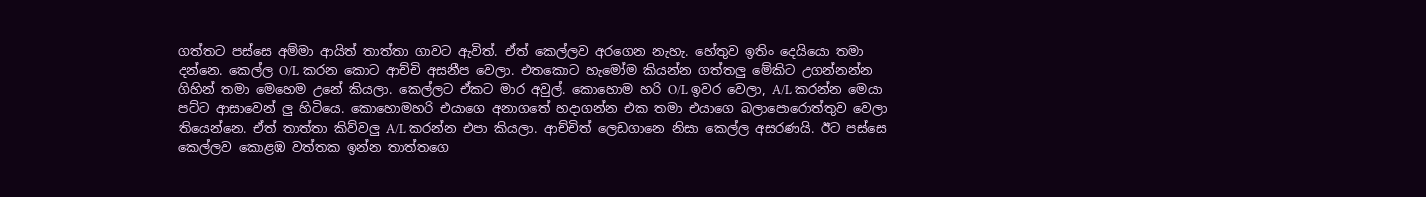ගත්තට පස්සෙ අම්මා ආයිත් තාත්තා ගාවට ඇවිත්. ඒත් කෙල්ලව අරගෙන නැහැ. හේතුව ඉතිං දෙයියො තමා දන්නෙ. කෙල්ල O/L කරන කොට ආච්චි අසනීප වෙලා. එතකොට හැමෝම කියන්න ගත්තලු මේකිට උගන්නන්න ගිහින් තමා මෙහෙම උනේ කියලා. කෙල්ලට ඒකට මාර අවුල්. කොහොම හරි O/L ඉවර වෙලා, A/L කරන්න මෙයා පට්ට ආසාවෙන් ලු හිටියෙ. කොහොමහරි එයාගෙ අනාගතේ හදාගන්න එක තමා එයාගෙ බලාපොරොත්තුව වෙලා තියෙන්නෙ. ඒත් තාත්තා කිව්වලු A/L කරන්න එපා කියලා. ආච්චිත් ලෙඩගානෙ නිසා කෙල්ල අසරණයි. ඊට පස්සෙ කෙල්ලව කොළඹ වත්තක ඉන්න තාත්තගෙ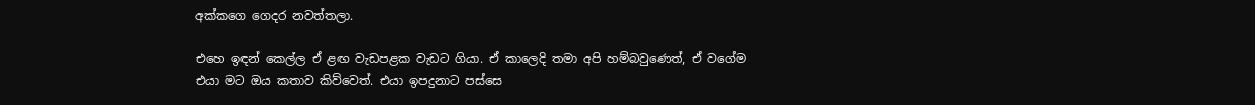අක්කගෙ ගෙදර නවත්තලා.

එහෙ ඉඳන් කෙල්ල ඒ ළඟ වැඩපළක වැඩට ගියා. ඒ කාලෙදි තමා අපි හම්බවුණෙත්, ඒ වගේම එයා මට ඔය කතාව කිව්වෙත්. එයා ඉපදුනාට පස්සෙ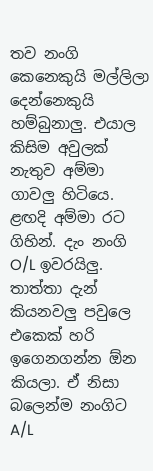තව නංගි කෙනෙකුයි මල්ලිලා දෙන්නෙකුයි හම්බුනාලු. එයාල කිසිම අවුලක් නැතුව අම්මා ගාවලු හිටියෙ. ළඟදි අම්මා රට ගිහින්. දැං නංගි O/L ඉවරයිලු. තාත්තා දැන් කියනවලු පවුලෙ එකෙක් හරි ඉගෙනගන්න ඕන කියලා. ඒ නිසා බලෙන්ම නංගිට A/L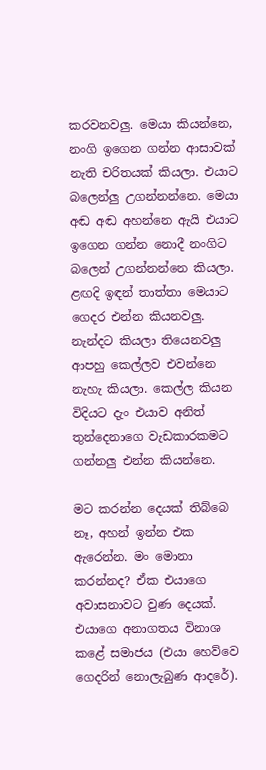කරවනවලු. මෙයා කියන්නෙ, නංගි ඉගෙන ගන්න ආසාවක් නැති චරිතයක් කියලා. එයාට බලෙන්ලු උගන්නන්නෙ. මෙයා අඬ අඬ අහන්නෙ ඇයි එයාට ඉගෙන ගන්න නොදී නංගිට බලෙන් උගන්නන්නෙ කියලා. ළඟදි ඉඳන් තාත්තා මෙයාට ගෙදර එන්න කියනවලු. නැන්දට කියලා තියෙනවලු ආපහු කෙල්ලව එවන්නෙ නැහැ කියලා. කෙල්ල කියන විදියට දැං එයාව අනිත් තුන්දෙනාගෙ වැඩකාරකමට ගන්නලු එන්න කියන්නෙ.

මට කරන්න දෙයක් තිබ්බෙ නෑ, අහන් ඉන්න එක ඇරෙන්න. මං මොනා කරන්නද? ඒක එයාගෙ අවාසනාවට වුණ දෙයක්. එයාගෙ අනාගතය විනාශ කළේ සමාජය (එයා හෙව්වෙ ගෙදරින් නොලැබුණ ආදරේ).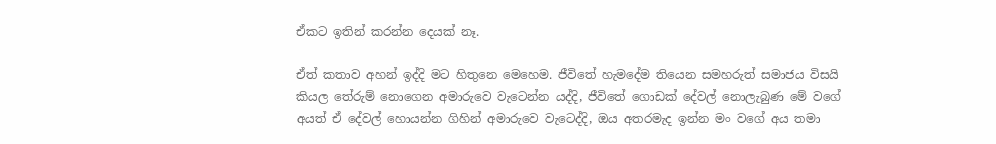ඒකට ඉතින් කරන්න දෙයක් නෑ.

ඒත් කතාව අහන් ඉද්දි මට හිතුනෙ මෙහෙම. ජීවිතේ හැමදේම තියෙන සමහරුත් සමාජය විසයි කියල තේරුම් නොගෙන අමාරුවෙ වැටෙන්න යද්දි, ජීවිතේ ගොඩක් දේවල් නොලැබුණ මේ වගේ අයත් ඒ දේවල් හොයන්න ගිහින් අමාරුවෙ වැටෙද්දි, ඔය අතරමැද ඉන්න මං වගේ අය තමා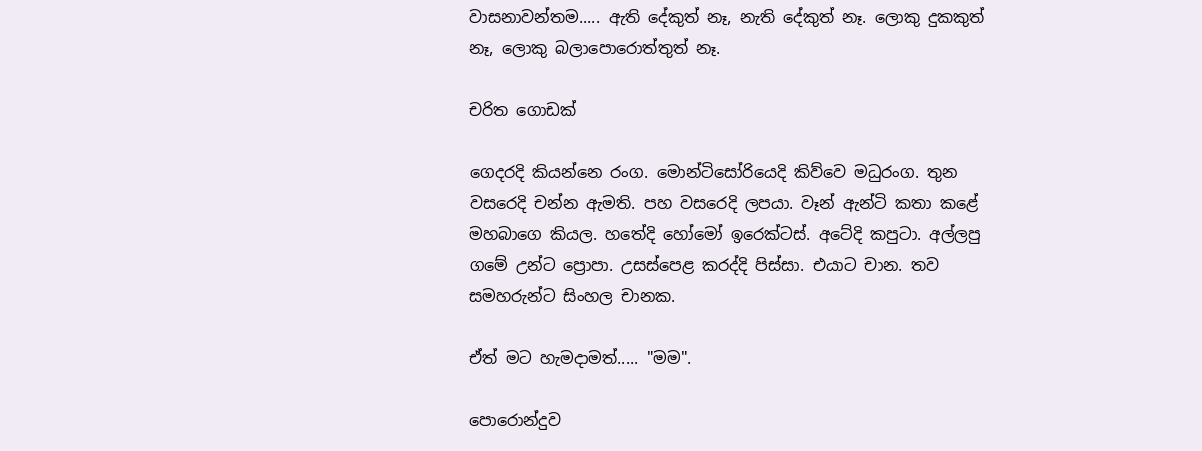වාසනාවන්තම..... ඇති දේකුත් නෑ, නැති දේකුත් නෑ. ලොකු දුකකුත් නෑ, ලොකු බලාපොරොත්තුත් නෑ.

චරිත ගොඩක්

ගෙදරදි කියන්නෙ රංග. මොන්ටිසෝරියෙදි කිව්වෙ මධුරංග. තුන වසරෙදි චන්න ඇමති. පහ වසරෙදි ලපයා. වෑන් ඇන්ටි කතා කළේ මහබාගෙ කියල. හතේදි හෝමෝ ඉරෙක්ටස්. අටේදි කපුටා. අල්ලපු ගමේ උන්ට ප්‍රොපා. උසස්පෙළ කරද්දි පිස්සා. එයාට චාන. තව සමහරුන්ට සිංහල චානක.

ඒත් මට හැමදාමත්..... "මම".

පොරොන්දුව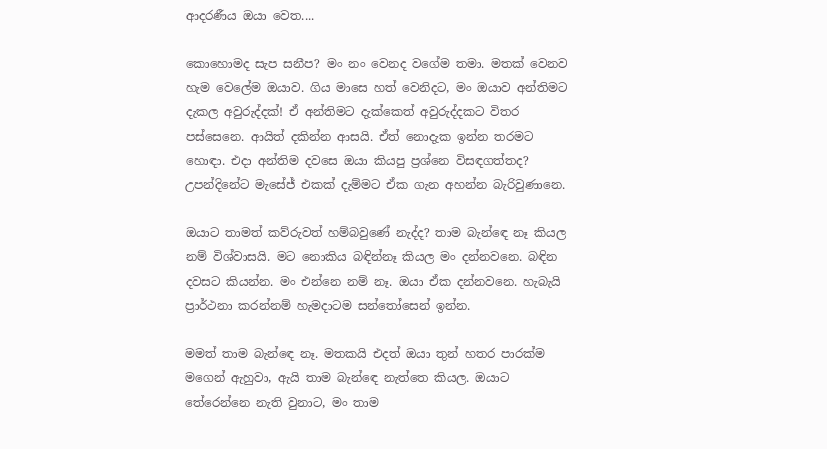ආදරණීය ඔයා වෙත....

කොහොමද සැප සනීප? මං නං වෙනද වගේම තමා. මතක් වෙනව හැම වෙලේම ඔයාව. ගිය මාසෙ හත් වෙනිදට, මං ඔයාව අන්තිමට දැකල අවුරුද්දක්! ඒ අන්තිමට දැක්කෙත් අවුරුද්දකට විතර පස්සෙනෙ. ආයිත් දකින්න ආසයි. ඒත් නොදැක ඉන්න තරමට හොඳා. එදා අන්තිම දවසෙ ඔයා කියපු ප්‍රශ්නෙ විසඳගත්තද? උපන්දිනේට මැසේජ් එකක් දැම්මට ඒක ගැන අහන්න බැරිවුණානෙ.

ඔයාට තාමත් කව්රුවත් හම්බවුණේ නැද්ද? තාම බැන්ඳෙ නෑ කියල නම් විශ්වාසයි. මට නොකිය බඳින්නෑ කියල මං දන්නවනෙ. බඳින දවසට කියන්න. මං එන්නෙ නම් නෑ. ඔයා ඒක දන්නවනෙ. හැබැයි ප්‍රාර්ථනා කරන්නම් හැමදාටම සන්තෝසෙන් ඉන්න.

මමත් තාම බැන්ඳෙ නෑ. මතකයි එදත් ඔයා තුන් හතර පාරක්ම මගෙන් ඇහුවා, ඇයි තාම බැන්ඳෙ නැත්තෙ කියල. ඔයාට තේරෙන්නෙ නැති වුනාට, මං තාම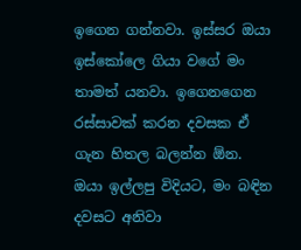ඉගෙන ගන්නවා. ඉස්සර ඔයා ඉස්කෝලෙ ගියා වගේ මං තාමත් යනවා. ඉගෙනගෙන රස්සාවක් කරන දවසක ඒ ගැන හිතල බලන්න ඕන. ඔයා ඉල්ලපු විදියට, මං බඳින දවසට අනිවා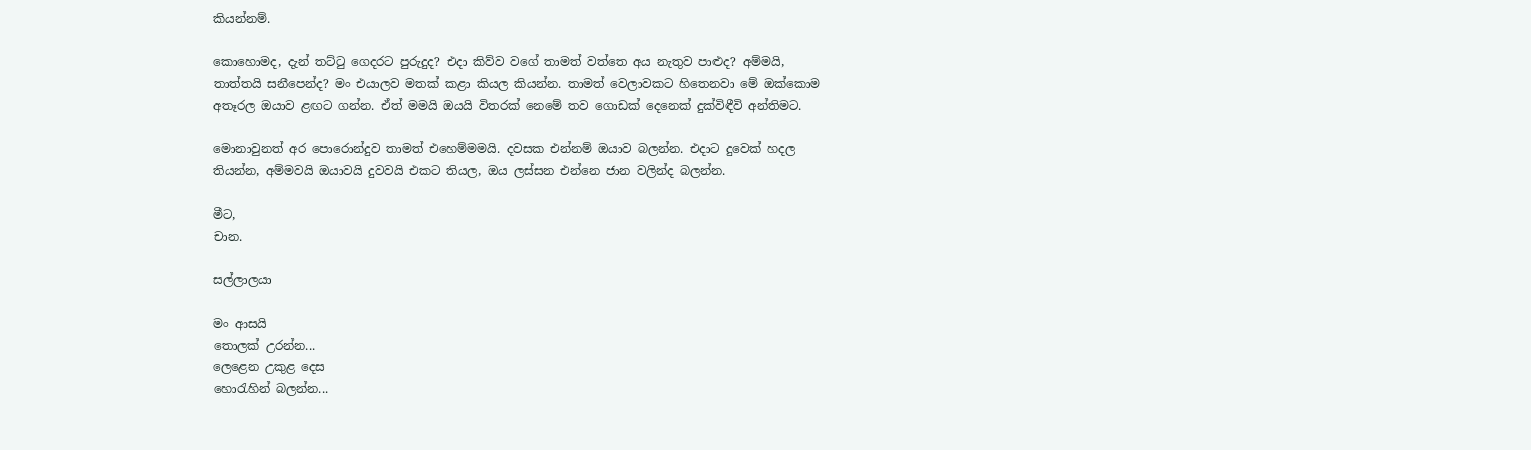කියන්නම්.

කොහොමද, දැන් තට්ටු ගෙදරට පුරුදුද? එදා කිව්ව වගේ තාමත් වත්තෙ අය නැතුව පාළුද? අම්මයි, තාත්තයි සනීපෙන්ද? මං එයාලව මතක් කළා කියල කියන්න. තාමත් වෙලාවකට හිතෙනවා මේ ඔක්කොම අතෑරල ඔයාව ළඟට ගන්න. ඒත් මමයි ඔයයි විතරක් නෙමේ තව ගොඩක් දෙනෙක් දුක්විඳීවි අන්තිමට.

මොනාවුනත් අර පොරොන්දුව තාමත් එහෙම්මමයි. දවසක එන්නම් ඔයාව බලන්න. එදාට දුවෙක් හදල තියන්න, අම්මවයි ඔයාවයි දුවවයි එකට තියල, ඔය ලස්සන එන්නෙ ජාන වලින්ද බලන්න.

මීට,
චාන.

සල්ලාලයා

මං ආසයි
තොලක් උරන්න...
ලෙළෙන උකුළ දෙස
හොරැහින් බලන්න...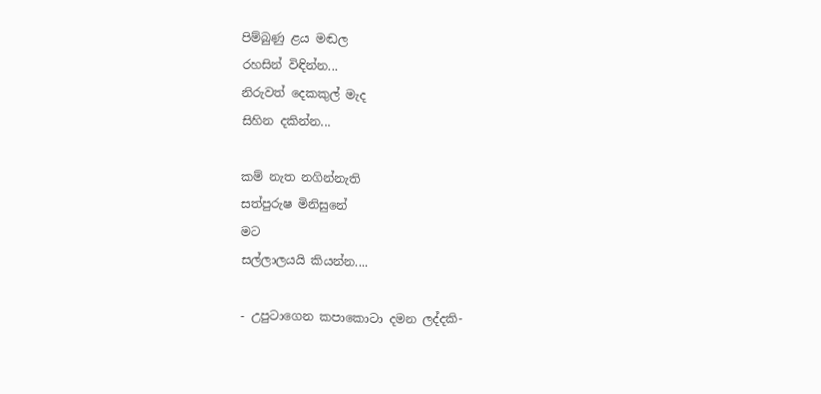පිම්බුණු ළය මඬල
රහසින් විඳින්න...
නිරුවත් දෙකකුල් මැද
සිහින දකින්න...

කම් නැත නගින්නැති
සත්පුරුෂ මිනිසුනේ
මට
සල්ලාලයයි කියන්න....

- උපුටාගෙන කපාකොටා දමන ලද්දකි-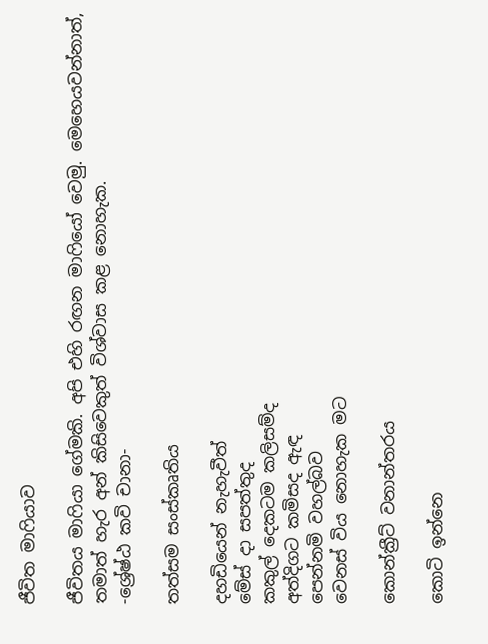ජීවිත මාෆියාව

ජීවිතය මාෆියා ගේමකි. අපි එහි රඟන මාෆියෝ වෙමු. මෙහෙයවන්නාත්, තමාත් හැර අන් කිසිවෙකුත් විශ්වාස කළ නොහැක.
-ශ්‍රේෂ්ඨ කවි චානා-

තත්සම සංස්කෘතිය

දහඩියෙන් නැහැවීත්
මේස් දා සපත්තුද
කකුල් දෙකටම කලිසම්ද
අත්දිගට කමිසද ඇඳ
පෙන්නමි වහල්බව
වෙනස් විය නොහැක මට

කොන්ක්‍රීට් වනාන්තරය

කොටි ඉන්නෙ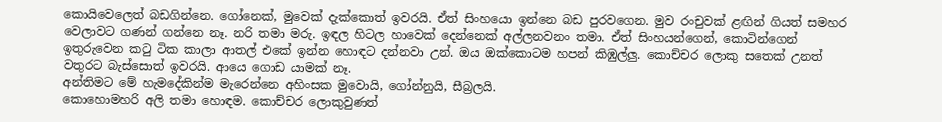කොයිවෙලෙත් බඩගින්නෙ. ගෝනෙක්, මුවෙක් දැක්කොත් ඉවරයි. ඒත් සිංහයො ඉන්නෙ බඩ පුරවගෙන. මුව රංචුවක් ළඟින් ගියත් සමහර වෙලාවට ගණන් ගන්නෙ නෑ. නරි තමා මරු. ඉඳල හිටල හාවෙක් දෙන්නෙක් අල්ලනවනං තමා. ඒත් සිංහයන්ගෙන්, කොටින්ගෙන් ඉතුරුවෙන කටු ටික කාලා ආතල් එකේ ඉන්න හොඳට දන්නවා උන්. ඔය ඔක්කොටම හපන් කිඹුල්ලු. කොච්චර ලොකු සතෙක් උනත් වතුරට බැස්සොත් ඉවරයි. ආයෙ ගොඩ යාමක් නෑ.
අන්තිමට මේ හැමදේකින්ම මැරෙන්නෙ අහිංසක මුවොයි, ගෝන්නුයි, සීබ්‍රලයි.
කොහොමහරි අලි තමා හොඳම. කොච්චර ලොකුවුණත්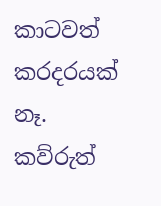කාටවත් කරදරයක් නෑ. කව්රුත්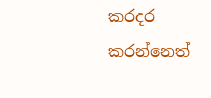කරදර කරන්නෙත්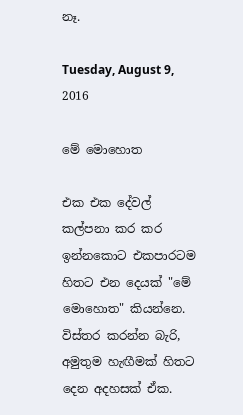නෑ.

Tuesday, August 9, 2016

මේ මොහොත

එක එක දේවල් කල්පනා කර කර ඉන්නකොට එකපාරටම හිතට එන දෙයක් "මේ මොහොත" කියන්නෙ. විස්තර කරන්න බැරි, අමුතුම හැඟීමක් හිතට දෙන අදහසක් ඒක.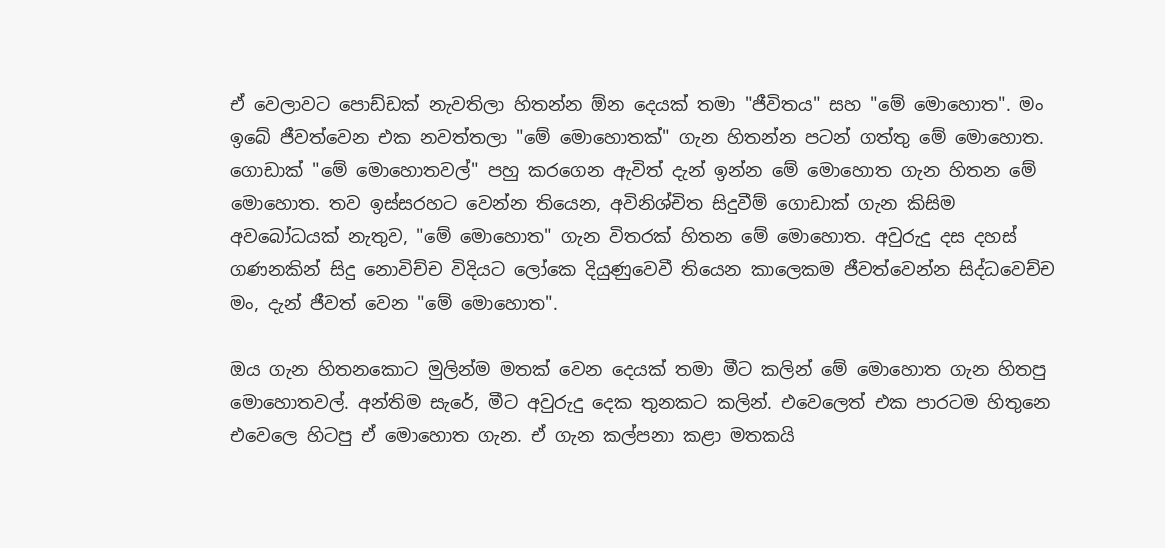ඒ වෙලාවට පොඩ්ඩක් නැවතිලා හිතන්න ඕන දෙයක් තමා "ජීවිතය" සහ "මේ මොහොත". මං ඉබේ ජීවත්වෙන එක නවත්තලා "මේ මොහොතක්" ගැන හිතන්න පටන් ගත්තු මේ මොහොත. ගොඩාක් "මේ මොහොතවල්" පහු කරගෙන ඇවිත් දැන් ඉන්න මේ මොහොත ගැන හිතන මේ මොහොත. තව ඉස්සරහට වෙන්න තියෙන, අවිනිශ්චිත සිදුවීම් ගොඩාක් ගැන කිසිම අවබෝධයක් නැතුව, "මේ මොහොත" ගැන විතරක් හිතන මේ මොහොත. අවුරුදු දස දහස් ගණනකින් සිදු නොවිච්ච විදියට ලෝකෙ දියුණුවෙවී තියෙන කාලෙකම ජීවත්වෙන්න සිද්ධවෙච්ච මං, දැන් ජීවත් වෙන "මේ මොහොත".

ඔය ගැන හිතනකොට මුලින්ම මතක් වෙන දෙයක් තමා මීට කලින් මේ මොහොත ගැන හිතපු මොහොතවල්. අන්තිම සැරේ, මීට අවුරුදු දෙක තුනකට කලින්. එවෙලෙත් එක පාරටම හිතුනෙ එවෙලෙ හිටපු ඒ මොහොත ගැන. ඒ ගැන කල්පනා කළා මතකයි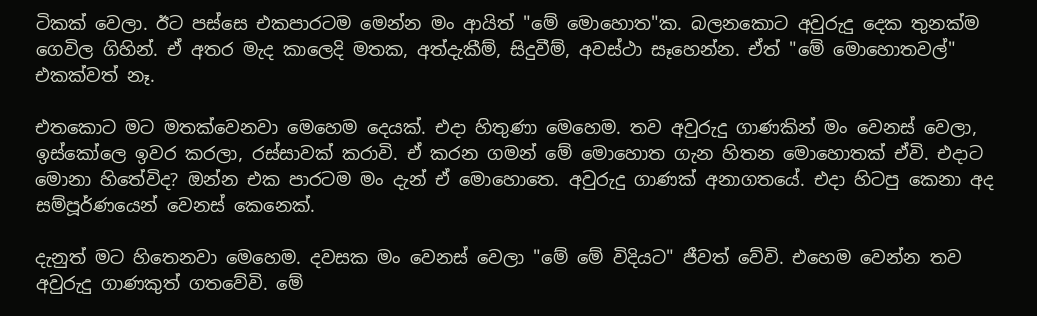ටිකක් වෙලා. ඊට පස්සෙ එකපාරටම මෙන්න මං ආයිත් "මේ මොහොත"ක. බලනකොට අවුරුදු දෙක තුනක්ම ගෙවිල ගිහින්. ඒ අතර මැද කාලෙදි මතක, අත්දැකීම්, සිදුවීම්, අවස්ථා සෑහෙන්න. ඒත් "මේ මොහොතවල්" එකක්වත් නෑ.

එතකොට මට මතක්වෙනවා මෙහෙම දෙයක්. එදා හිතුණා මෙහෙම. තව අවුරුදු ගාණකින් මං වෙනස් වෙලා, ඉස්කෝලෙ ඉවර කරලා, රස්සාවක් කරාවි. ඒ කරන ගමන් මේ මොහොත ගැන හිතන මොහොතක් ඒවි. එදාට මොනා හිතේවිද? ඔන්න එක පාරටම මං දැන් ඒ මොහොතෙ. අවුරුදු ගාණක් අනාගතයේ. එදා හිටපු කෙනා අද සම්පූර්ණයෙන් වෙනස් කෙනෙක්.

දැනුත් මට හිතෙනවා මෙහෙම. දවසක මං වෙනස් වෙලා "මේ මේ විදියට" ජීවත් වේවි. එහෙම වෙන්න තව අවුරුදු ගාණකුත් ගතවේවි. මේ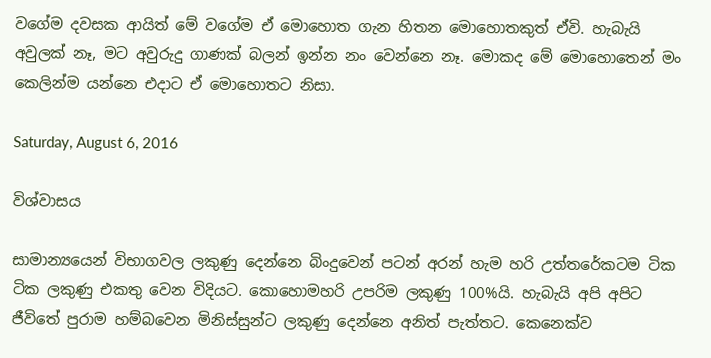වගේම දවසක ආයිත් මේ වගේම ඒ මොහොත ගැන හිතන මොහොතකුත් ඒවි. හැබැයි අවුලක් නෑ, මට අවුරුදු ගාණක් බලන් ඉන්න නං වෙන්නෙ නෑ. මොකද මේ මොහොතෙන් මං කෙලින්ම යන්නෙ එදාට ඒ මොහොතට නිසා.

Saturday, August 6, 2016

විශ්වාසය

සාමාන්‍යයෙන් විභාගවල ලකුණු දෙන්නෙ බිංදුවෙන් පටන් අරන් හැම හරි උත්තරේකටම ටික ටික ලකුණු එකතු වෙන විදියට. කොහොමහරි උපරිම ලකුණු 100%යි. හැබැයි අපි අපිට ජීවිතේ පුරාම හම්බවෙන මිනිස්සුන්ට ලකුණු දෙන්නෙ අනිත් පැත්තට. කෙනෙක්ව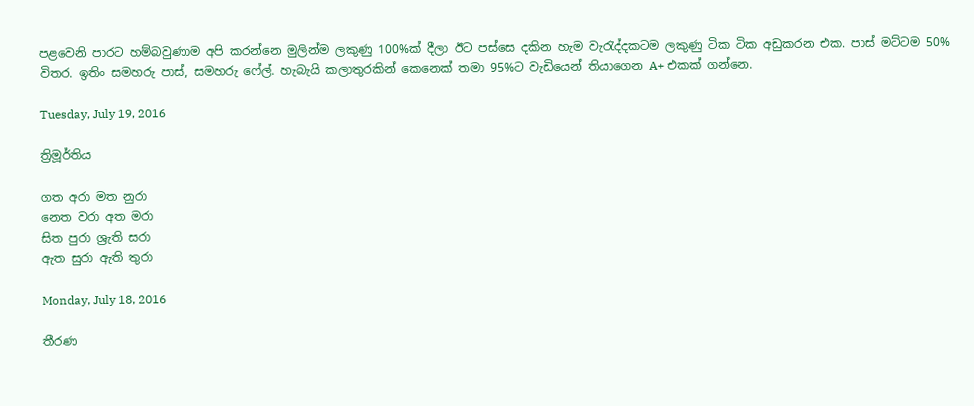පළවෙනි පාරට හම්බවුණාම අපි කරන්නෙ මුලින්ම ලකුණු 100%ක් දීලා ඊට පස්සෙ දකින හැම වැරැද්දකටම ලකුණු ටික ටික අඩුකරන එක. පාස් මට්ටම 50% විතර. ඉතිං සමහරු පාස්, සමහරු ෆේල්. හැබැයි කලාතුරකින් කෙනෙක් තමා 95%ට වැඩියෙන් තියාගෙන A+ එකක් ගන්නෙ.

Tuesday, July 19, 2016

ත්‍රිමූර්තිය

ගත අරා මත නුරා
නෙත වරා අත මරා
සිත පුරා ශ්‍රැති සරා
ඇත සුරා ඇති තුරා

Monday, July 18, 2016

තීරණ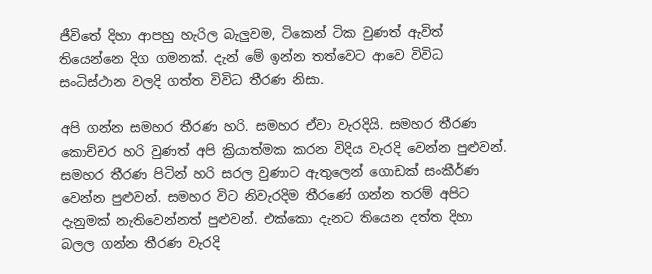ජීවිතේ දිහා ආපහු හැරිල බැලුවම, ටිකෙන් ටික වුණත් ඇවිත් තියෙන්නෙ දිග ගමනක්. දැන් මේ ඉන්න තත්වෙට ආවෙ විවිධ සංධිස්ථාන වලදි ගත්ත විවිධ තීරණ නිසා.

අපි ගන්න සමහර තීරණ හරි. සමහර ඒවා වැරදියි. සමහර තීරණ කොච්චර හරි වුණත් අපි ක්‍රියාත්මක කරන විදිය වැරදි වෙන්න පුළුවන්. සමහර තීරණ පිටින් හරි සරල වුණාට ඇතුලෙන් ගොඩක් සංකීර්ණ වෙන්න පුළුවන්. සමහර විට නිවැරදිම තීරණේ ගන්න තරම් අපිට දැනුමක් නැතිවෙන්නත් පුළුවන්. එක්කො දැනට තියෙන දත්ත දිහා බලල ගන්න තීරණ වැරදි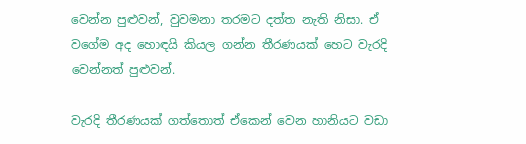වෙන්න පුළුවන්, වුවමනා තරමට දත්ත නැති නිසා. ඒ වගේම අද හොඳයි කියල ගන්න තීරණයක් හෙට වැරදි වෙන්නත් පුළුවන්.

වැරදි තීරණයක් ගත්තොත් ඒකෙන් වෙන හානියට වඩා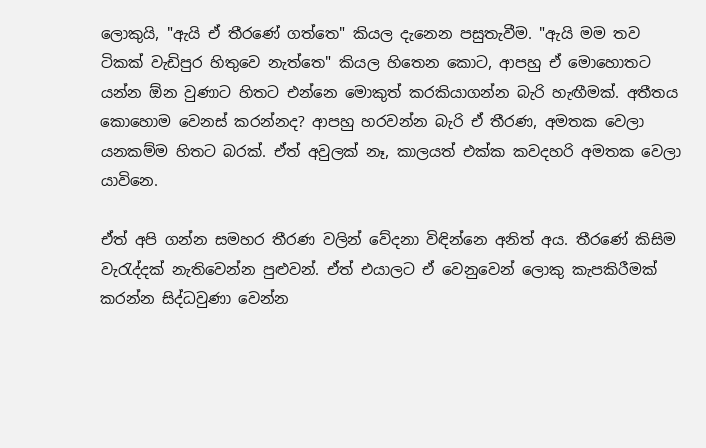ලොකුයි, "ඇයි ඒ තීරණේ ගත්තෙ" කියල දැනෙන පසුතැවීම. "ඇයි මම තව ටිකක් වැඩිපුර හිතුවෙ නැත්තෙ" කියල හිතෙන කොට, ආපහු ඒ මොහොතට යන්න ඕන වුණාට හිතට එන්නෙ මොකුත් කරකියාගන්න බැරි හැඟීමක්. අතීතය කොහොම වෙනස් කරන්නද? ආපහු හරවන්න බැරි ඒ තීරණ, අමතක වෙලා යනකම්ම හිතට බරක්. ඒත් අවුලක් නෑ, කාලයත් එක්ක කවදහරි අමතක වෙලා යාවිනෙ.

ඒත් අපි ගන්න සමහර තීරණ වලින් වේදනා විඳින්නෙ අනිත් අය. තීරණේ කිසිම වැරැද්දක් නැතිවෙන්න පුළුවන්. ඒත් එයාලට ඒ වෙනුවෙන් ලොකු කැපකිරීමක් කරන්න සිද්ධවුණා වෙන්න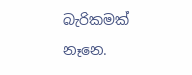බැරිකමක් නෑනෙ.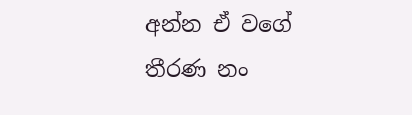අන්න ඒ වගේ තීරණ නං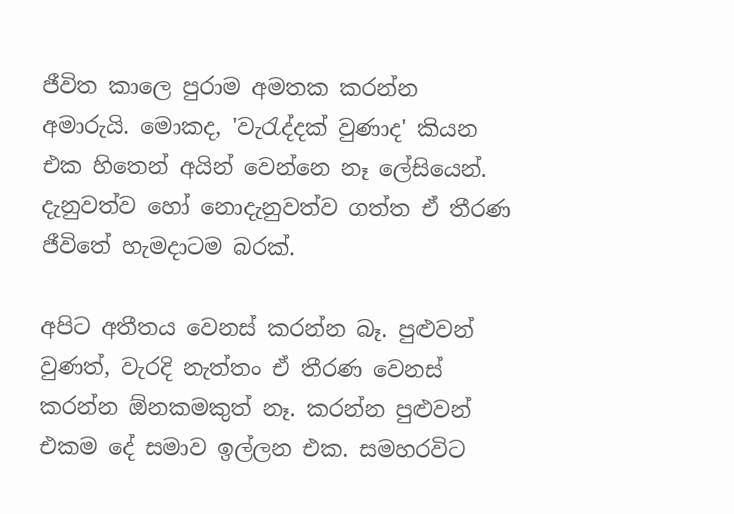ජීවිත කාලෙ පුරාම අමතක කරන්න අමාරුයි. මොකද, 'වැරැද්දක් වුණාද' කියන එක හිතෙන් අයින් වෙන්නෙ නෑ ලේසියෙන්. දැනුවත්ව හෝ නොදැනුවත්ව ගත්ත ඒ තීරණ ජීවිතේ හැමදාටම බරක්.

අපිට අතීතය වෙනස් කරන්න බෑ. පුළුවන් වුණත්, වැරදි නැත්තං ඒ තීරණ වෙනස් කරන්න ඕනකමකුත් නෑ. කරන්න පුළුවන් එකම දේ සමාව ඉල්ලන එක. සමහරවිට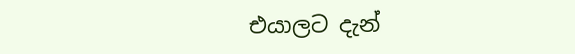එයාලට දැන්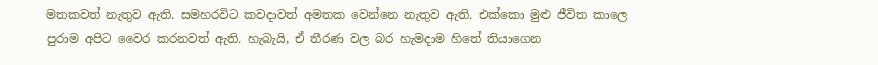මතකවත් නැතුව ඇති. සමහරවිට කවදාවත් අමතක වෙන්නෙ නැතුව ඇති. එක්කො මුළු ජීවිත කාලෙ පුරාම අපිට වෛර කරනවත් ඇති. හැබැයි, ඒ තීරණ වල බර හැමදාම හිතේ තියාගෙන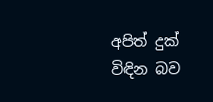අපිත් දුක් විඳින බව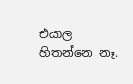එයාල හිතන්නෙ නෑ.